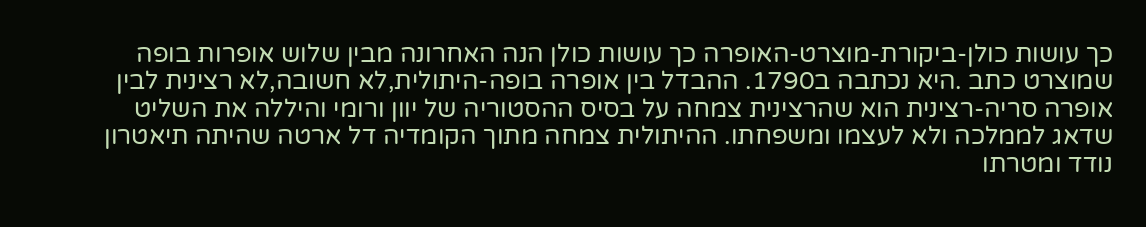כך עושות כולן-ביקורת-מוצרט-האופרה כך עושות כולן הנה האחרונה מבין שלוש אופרות בופה שמוצרט כתב .היא נכתבה ב1790. ההבדל בין אופרה בופה-היתולית,לא חשובה,לא רצינית לבין אופרה סריה-רצינית הוא שהרצינית צמחה על בסיס ההסטוריה של יוון ורומי והיללה את השליט שדאג לממלכה ולא לעצמו ומשפחתו. ההיתולית צמחה מתוך הקומדיה דל ארטה שהיתה תיאטרון נודד ומטרתו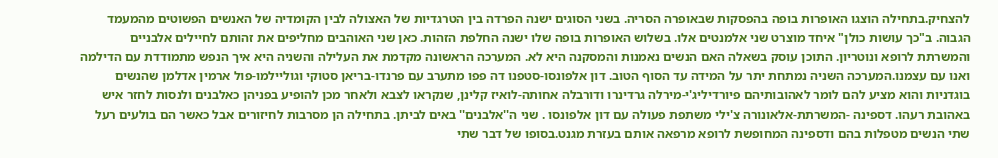להצחיק.בתחילה הוצגו האופרות בופה בהפסקות שבאופרה הסריה. בשני הסוגים ישנה הפרדה בין הטרגדיות של האצולה לבין הקומדיה של האנשים הפשוטים מהמעמד הגבוה. ב"כך עושות כולן" איחד מוצרט שני אלמנטים אלו. בשלוש האופרות בופה שלו ישנה החלפת הזהות. כאן שני האוהבים מחליפים את זהותם לחיילים אלבניים והמשרתת לרופא ונוטריון. התוכן עוסק בשאלה האם הנשים נאמנות והמסקנה היא לא. המערכה הראשונה מקדמת את העלילה והשניה היא איך הנפש מתמודדת עם הדילמה ואנו עם עצמנו.המערכה השניה נמתחת יתר על המידה עד הסוף הטוב. דון אלפונסו-סטפנו דה פפו מתערב עם פרנדו-בריאן סטוקי וגוליילמו-פול ארמין אדלמן שהנשים בוגדניות והוא מציע להם לומר לאהובותיהם פיורדיליג'י-מירלה גרדינרו ודורבלה אחותה-לואיז קלינן, שנקראו לצבא ולאחר מכן להופיע בפניהן כאלבנים ולנסות לחזר איש באהובת רעהו. דספינה -המשרתת-אלאונורה צ'ילי משתפת פעולה עם דון אלפונסו . שני ה''אלבנים'' באים לביתן. בתחילה הן מסרבות לחיזורים אבל כאשר הם בולעים רעל שתי הנשים מטפלות בהם ודספינה המחופשת לרופא מרפאה אותם בעזרת מגנט.בסופו של דבר שתי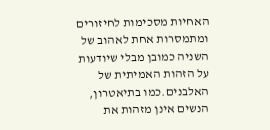האחיות מסכימות לחיזורים ומתמסרות אחת לאהוב של השניה כמובן מבלי שיודעות על הזהות האמיתית של האלבנים.כמו בתיאטרון, הנשים אינן מזהות את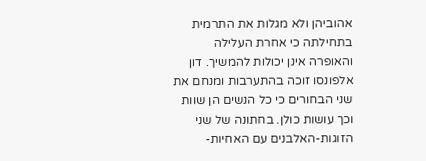אהוביהן ולא מגלות את התרמית בתחילתה כי אחרת העלילה והאופרה אינן יכולות להמשיך. דון אלפונסו זוכה בהתערבות ומנחם את שני הבחורים כי כל הנשים הן שוות וכך עושות כולן. בחתונה של שני הזוגות-האלבנים עם האחיות-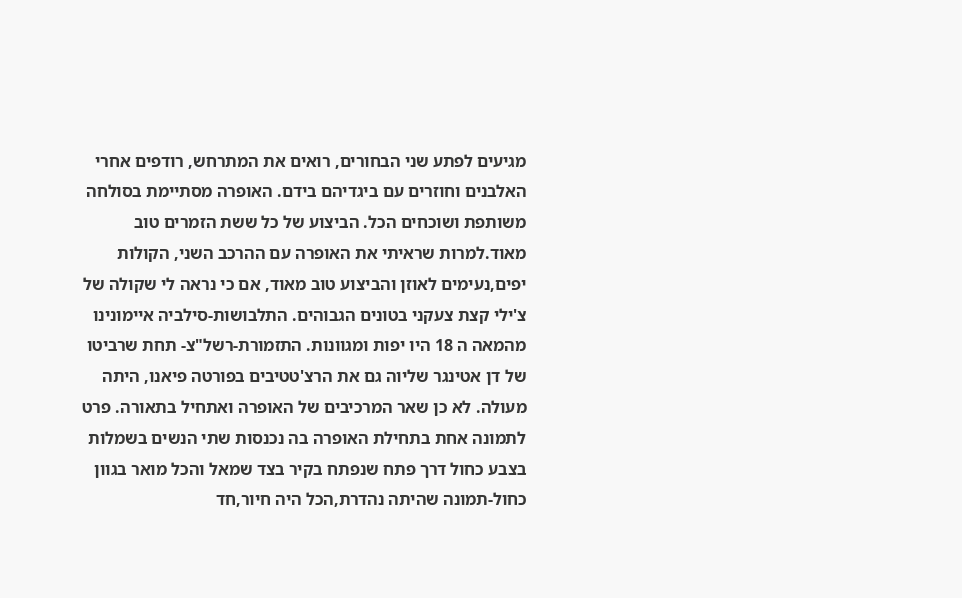מגיעים לפתע שני הבחורים, רואים את המתרחש, רודפים אחרי האלבנים וחוזרים עם ביגדיהם בידם. האופרה מסתיימת בסולחה משותפת ושוכחים הכל. הביצוע של כל ששת הזמרים טוב מאוד.למרות שראיתי את האופרה עם ההרכב השני, הקולות יפים,נעימים לאוזן והביצוע טוב מאוד, אם כי נראה לי שקולה של צ'ילי קצת צעקני בטונים הגבוהים. התלבושות-סילביה איימונינו מהמאה ה 18 היו יפות ומגוונות. התזמורת-רשל"צ- תחת שרביטו של דן אטינגר שליוה גם את הרצ'טטיבים בפורטה פיאנו, היתה מעולה. לא כן שאר המרכיבים של האופרה ואתחיל בתאורה. פרט לתמונה אחת בתחילת האופרה בה נכנסות שתי הנשים בשמלות בצבע כחול דרך פתח שנפתח בקיר בצד שמאל והכל מואר בגוון כחול-תמונה שהיתה נהדרת,הכל היה חיור,חד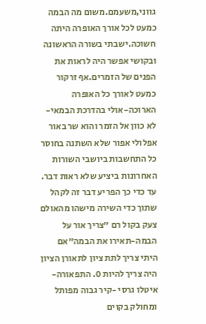גווני,משעמם.משום מה הבמה כמעט לכל אורך האופרה היתה חשוכה.ישבתי בשורה הראשונה ובקושי אפשר היה לראות את הפנים של הזמרים.אף זרקור כמעט לאורך כל האופרה הארוכה-אולי בהדרכת הבמאי- לא כוון אל הזמר והוא שר באור אפלולי אפור שלא השתנה בחוסר כל התחשבות ביושבי השורות האחרונות ביציע שלא ראות דבר. עד כדי כך הפריע דבר זה לקהל שתוך כדי השירה מישהו מהאולם צעק בקול רם "צריך אור על הבמה-תאירו את הבמה"אם היתי צריך לתת ציון לתאורן הציון היה צריך להיות 0. התפאורה-איטלו גרסי -קיר גבוה מפותל ומחולק בקוים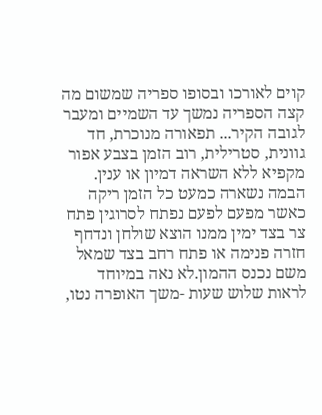קוים לאורכו ובסופו ספריה שמשום מה קצה הספריה נמשך עד השמיים ומעבר לגובה הקיר... תפאורה מנוכרת, חד גוונית, סטרילית, רוב הזמן בצבע אפור מקפיא ללא השראה דמיון או ענין. הבמה נשארה כמעט כל הזמן ריקה כאשר מפעם לפעם נפתח לסרוגין פתח צר בצד ימין ממנו הוצא שולחן ונדחף חזרה פנימה או פתח רחב בצד שמאל משם נכנס ההמון.לא נאה במיוחד לראות שלוש שעות -משך האופרה נטו,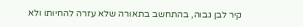קיר לבן גבוה, בהתחשב בתאורה שלא עזרה להחיותו ולא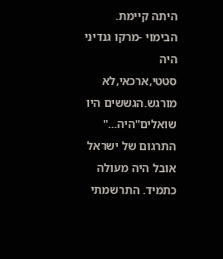היתה קיימת. הבימוי -מרקו גנדיני היה סטטי,ארכאי,לא מורגש.הגששים היו שואלים"היה..." התרגום של ישראל אובל היה מעולה כתמיד. התרשמתי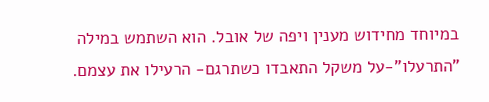במיוחד מחידוש מענין ויפה של אובל. הוא השתמש במילה "התרעלו"-על משקל התאבדו כשתרגם- הרעילו את עצמם.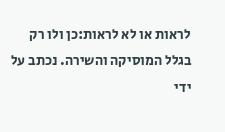לראות או לא לראות:כן ולו רק בגלל המוסיקה והשירה. נכתב על ידי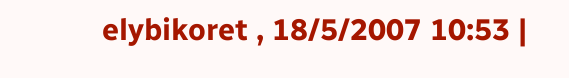elybikoret , 18/5/2007 10:53 |